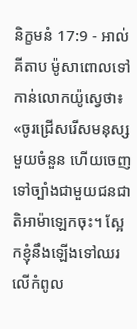និក្ខមនំ 17:9 - អាល់គីតាប ម៉ូសាពោលទៅកាន់លោកយ៉ូស្វេថា៖ «ចូរជ្រើសរើសមនុស្សមួយចំនួន ហើយចេញទៅច្បាំងជាមួយជនជាតិអាម៉ាឡេកចុះ។ ស្អែកខ្ញុំនឹងឡើងទៅឈរលើកំពូល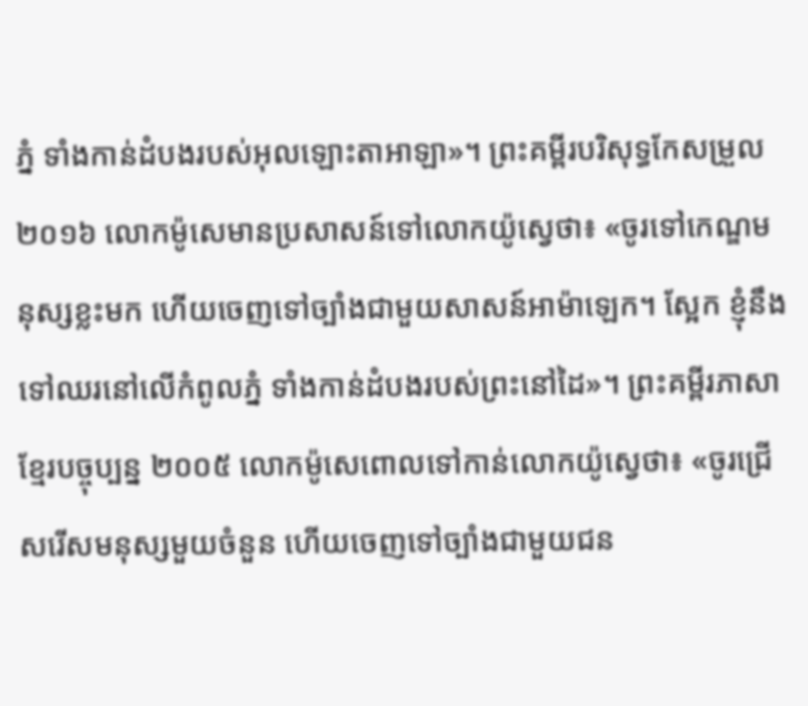ភ្នំ ទាំងកាន់ដំបងរបស់អុលឡោះតាអាឡា»។ ព្រះគម្ពីរបរិសុទ្ធកែសម្រួល ២០១៦ លោកម៉ូសេមានប្រសាសន៍ទៅលោកយ៉ូស្វេថា៖ «ចូរទៅកេណ្ឌមនុស្សខ្លះមក ហើយចេញទៅច្បាំងជាមួយសាសន៍អាម៉ាឡេក។ ស្អែក ខ្ញុំនឹងទៅឈរនៅលើកំពូលភ្នំ ទាំងកាន់ដំបងរបស់ព្រះនៅដៃ»។ ព្រះគម្ពីរភាសាខ្មែរបច្ចុប្បន្ន ២០០៥ លោកម៉ូសេពោលទៅកាន់លោកយ៉ូស្វេថា៖ «ចូរជ្រើសរើសមនុស្សមួយចំនួន ហើយចេញទៅច្បាំងជាមួយជន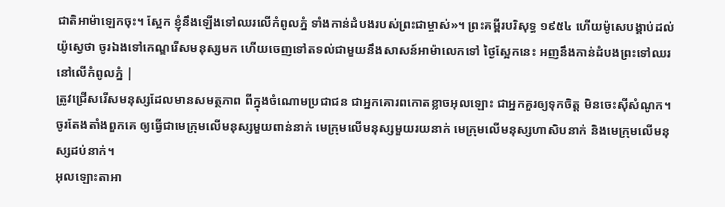ជាតិអាម៉ាឡេកចុះ។ ស្អែក ខ្ញុំនឹងឡើងទៅឈរលើកំពូលភ្នំ ទាំងកាន់ដំបងរបស់ព្រះជាម្ចាស់»។ ព្រះគម្ពីរបរិសុទ្ធ ១៩៥៤ ហើយម៉ូសេបង្គាប់ដល់យ៉ូស្វេថា ចូរឯងទៅកេណ្ឌរើសមនុស្សមក ហើយចេញទៅតទល់ជាមួយនឹងសាសន៍អាម៉ាលេកទៅ ថ្ងៃស្អែកនេះ អញនឹងកាន់ដំបងព្រះទៅឈរនៅលើកំពូលភ្នំ |
ត្រូវជ្រើសរើសមនុស្សដែលមានសមត្ថភាព ពីក្នុងចំណោមប្រជាជន ជាអ្នកគោរពកោតខ្លាចអុលឡោះ ជាអ្នកគួរឲ្យទុកចិត្ត មិនចេះស៊ីសំណូក។ ចូរតែងតាំងពួកគេ ឲ្យធ្វើជាមេក្រុមលើមនុស្សមួយពាន់នាក់ មេក្រុមលើមនុស្សមួយរយនាក់ មេក្រុមលើមនុស្សហាសិបនាក់ និងមេក្រុមលើមនុស្សដប់នាក់។
អុលឡោះតាអា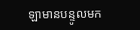ឡាមានបន្ទូលមក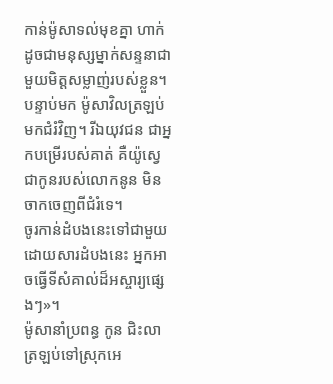កាន់ម៉ូសាទល់មុខគ្នា ហាក់ដូចជាមនុស្សម្នាក់សន្ទនាជាមួយមិត្តសម្លាញ់របស់ខ្លួន។ បន្ទាប់មក ម៉ូសាវិលត្រឡប់មកជំរំវិញ។ រីឯយុវជន ជាអ្នកបម្រើរបស់គាត់ គឺយ៉ូស្វេ ជាកូនរបស់លោកនូន មិនចាកចេញពីជំរំទេ។
ចូរកាន់ដំបងនេះទៅជាមួយ ដោយសារដំបងនេះ អ្នកអាចធ្វើទីសំគាល់ដ៏អស្ចារ្យផ្សេងៗ»។
ម៉ូសានាំប្រពន្ធ កូន ជិះលាត្រឡប់ទៅស្រុកអេ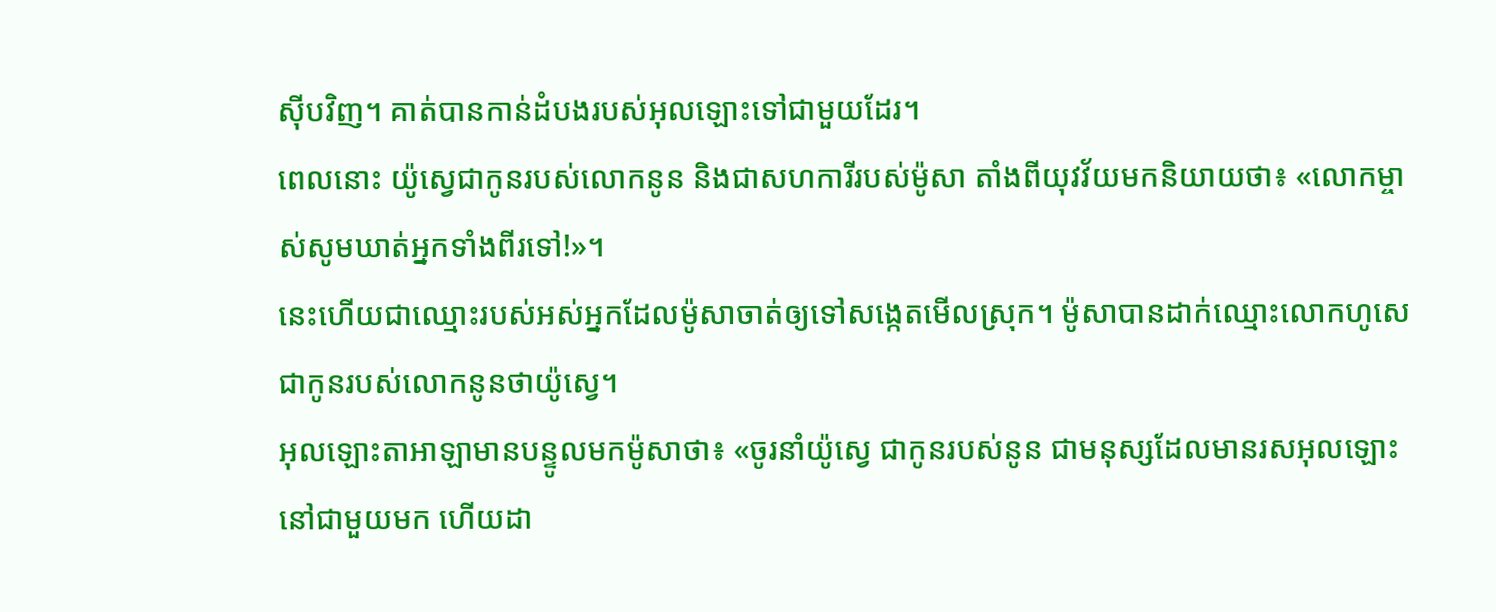ស៊ីបវិញ។ គាត់បានកាន់ដំបងរបស់អុលឡោះទៅជាមួយដែរ។
ពេលនោះ យ៉ូស្វេជាកូនរបស់លោកនូន និងជាសហការីរបស់ម៉ូសា តាំងពីយុវវ័យមកនិយាយថា៖ «លោកម្ចាស់សូមឃាត់អ្នកទាំងពីរទៅ!»។
នេះហើយជាឈ្មោះរបស់អស់អ្នកដែលម៉ូសាចាត់ឲ្យទៅសង្កេតមើលស្រុក។ ម៉ូសាបានដាក់ឈ្មោះលោកហូសេ ជាកូនរបស់លោកនូនថាយ៉ូស្វេ។
អុលឡោះតាអាឡាមានបន្ទូលមកម៉ូសាថា៖ «ចូរនាំយ៉ូស្វេ ជាកូនរបស់នូន ជាមនុស្សដែលមានរសអុលឡោះនៅជាមួយមក ហើយដា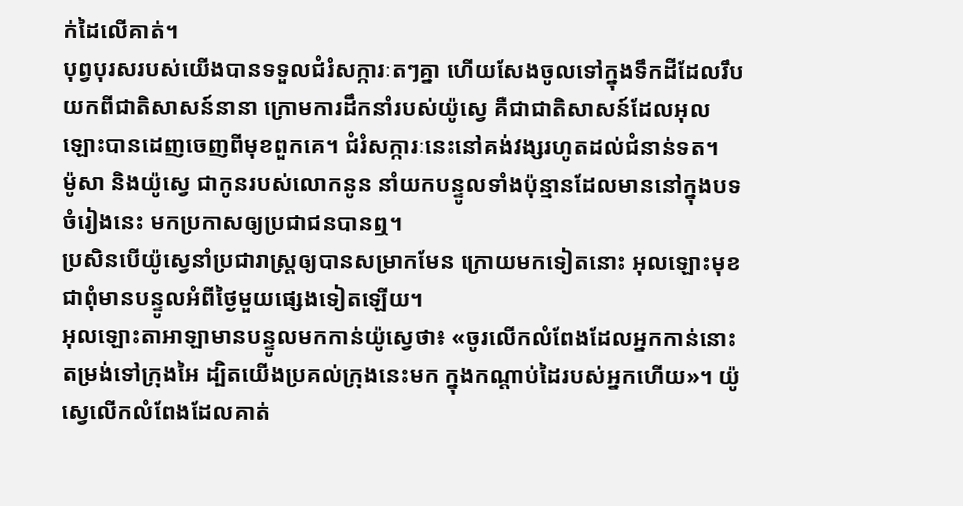ក់ដៃលើគាត់។
បុព្វបុរសរបស់យើងបានទទួលជំរំសក្ការៈតៗគ្នា ហើយសែងចូលទៅក្នុងទឹកដីដែលរឹបយកពីជាតិសាសន៍នានា ក្រោមការដឹកនាំរបស់យ៉ូស្វេ គឺជាជាតិសាសន៍ដែលអុលឡោះបានដេញចេញពីមុខពួកគេ។ ជំរំសក្ការៈនេះនៅគង់វង្សរហូតដល់ជំនាន់ទត។
ម៉ូសា និងយ៉ូស្វេ ជាកូនរបស់លោកនូន នាំយកបន្ទូលទាំងប៉ុន្មានដែលមាននៅក្នុងបទចំរៀងនេះ មកប្រកាសឲ្យប្រជាជនបានឮ។
ប្រសិនបើយ៉ូស្វេនាំប្រជារាស្ដ្រឲ្យបានសម្រាកមែន ក្រោយមកទៀតនោះ អុលឡោះមុខជាពុំមានបន្ទូលអំពីថ្ងៃមួយផ្សេងទៀតឡើយ។
អុលឡោះតាអាឡាមានបន្ទូលមកកាន់យ៉ូស្វេថា៖ «ចូរលើកលំពែងដែលអ្នកកាន់នោះតម្រង់ទៅក្រុងអៃ ដ្បិតយើងប្រគល់ក្រុងនេះមក ក្នុងកណ្តាប់ដៃរបស់អ្នកហើយ»។ យ៉ូស្វេលើកលំពែងដែលគាត់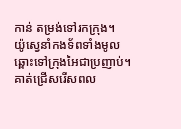កាន់ តម្រង់ទៅរកក្រុង។
យ៉ូស្វេនាំកងទ័ពទាំងមូល ឆ្ពោះទៅក្រុងអៃជាប្រញាប់។ គាត់ជ្រើសរើសពល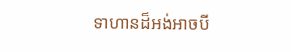ទាហានដ៏អង់អាចបី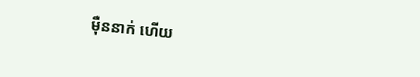ម៉ឺននាក់ ហើយ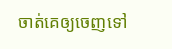ចាត់គេឲ្យចេញទៅ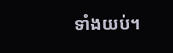ទាំងយប់។